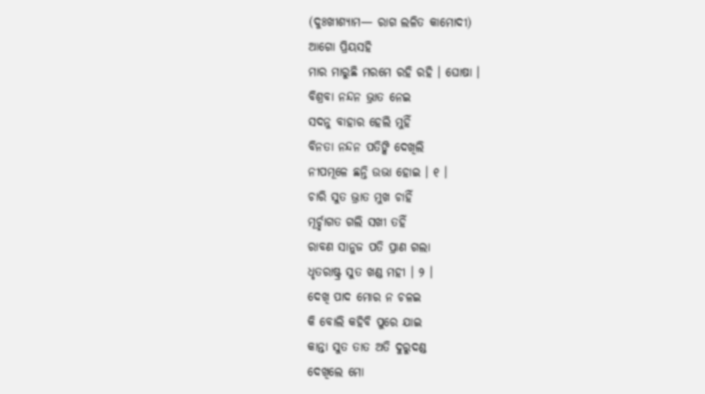(ଦୁଃଖୀଶ୍ୟାମ— ରାଗ ଲଳିତ କାମୋଦୀ)
ଆଗୋ ପ୍ରିୟସହି
ମାର ମାରୁଛି ମରମେ ରହି ରହି । ଘୋଷା ।
ବିଶ୍ରବା ନନ୍ଦନ ଭ୍ରାତ ନେଇ
ସଦନୁ ବାହାର ହେଲି ମୁହିଁ
ବିନତା ନନ୍ଦନ ପତିଙ୍କି ଦେଖିଲି
ନୀପମୂଳେ ଛନ୍ତି ଉଭା ହୋଇ । ୧ ।
ଚାରି ସୁତ ଭ୍ରାତ ମୁଖ ଚାହିଁ
ମୂର୍ଚ୍ଛାଗତ ଗଲି ସଖୀ ତହିଁ
ରାବଣ ସାନୁଜ ପତି ପ୍ରାଣ ଗଲା
ଧୃତରାଷ୍ଟ୍ର ସୁତ ଖଣ୍ଡ ମହୀ । ୨ ।
ଦେଖି ପାଦ ମୋର ନ ଚଳଇ
କି ବୋଲି କହିବି ପୁରେ ଯାଇ
କାନ୍ତା ସୁତ ତାତ ଅତି ଦୁରୁଦଣ୍ଡ
ଦେଖିଲେ ମୋ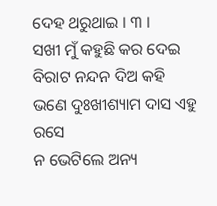ଦେହ ଥରୁଥାଇ । ୩ ।
ସଖୀ ମୁଁ କହୁଛି କର ଦେଇ
ବିରାଟ ନନ୍ଦନ ଦିଅ କହି
ଭଣେ ଦୁଃଖୀଶ୍ୟାମ ଦାସ ଏହୁ ରସେ
ନ ଭେଟିଲେ ଅନ୍ୟ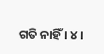ଗତି ନାହିଁ । ୪ ।